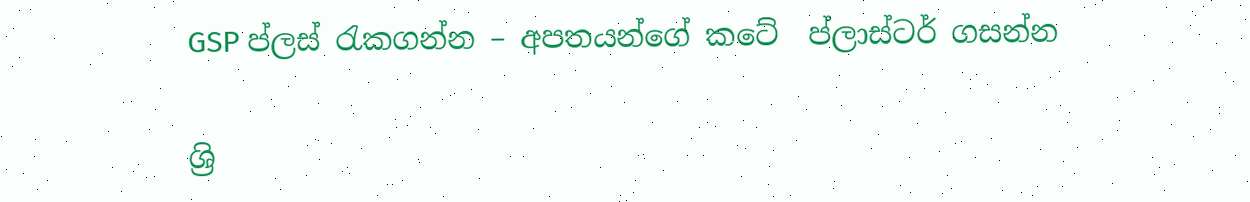GSP ප්ලස් රැකගන්න – අපතයන්ගේ කටේ  ප්ලාස්ටර් ගසන්න

ශ්‍රි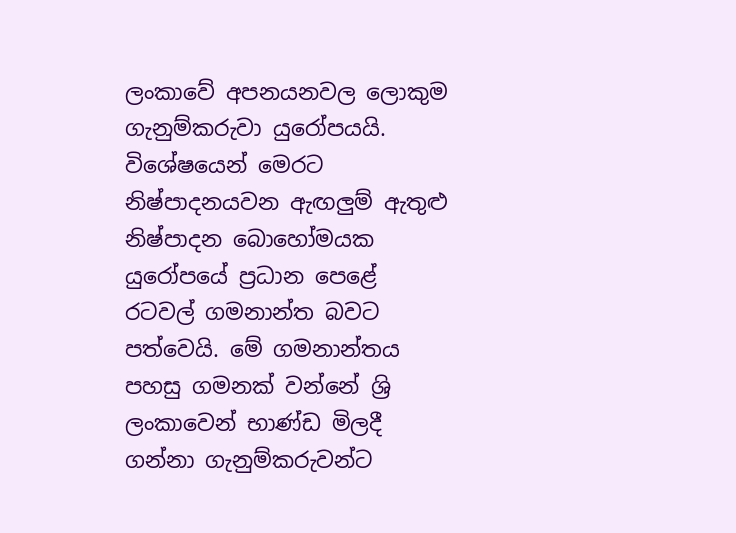ලංකාවේ අපනයනවල ලොකුම ගැනුම්කරුවා යුරෝපයයි. විශේෂයෙන් මෙරට නිෂ්පාදනයවන ඇඟලුම් ඇතුළු නිෂ්පාදන බොහෝමයක යුරෝපයේ ප්‍රධාන පෙළේ රටවල් ගමනාන්ත බවට පත්වෙයි. මේ ගමනාන්තය පහසු ගමනක් වන්නේ ශ්‍රි ලංකාවෙන් භාණ්ඩ මිලදී ගන්නා ගැනුම්කරුවන්ට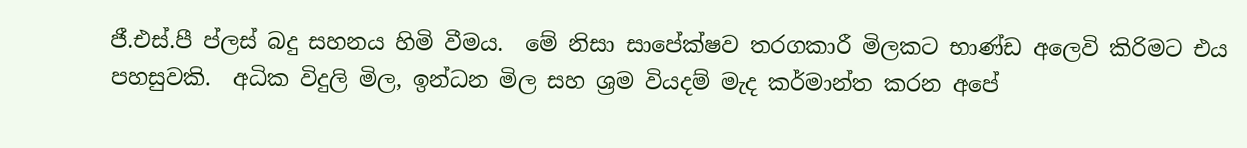ජී.එස්.පී ප්ලස් බදු සහනය හිමි වීමය.  මේ නිසා සාපේක්ෂව තරගකාරී මිලකට භාණ්ඩ අලෙවි කිරිමට එය පහසුවකි.  අධික විදුලි මිල, ඉන්ධන මිල සහ ශ්‍රම වියදම් මැද කර්මාන්ත කරන අපේ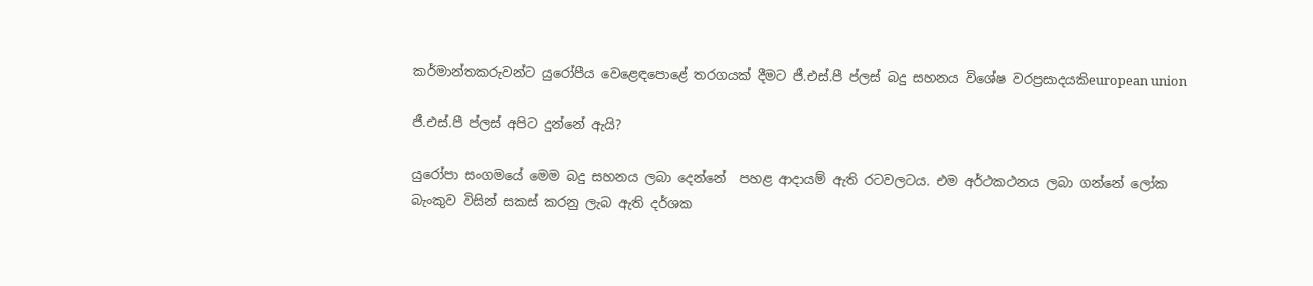කර්මාන්තකරුවන්ට යුරෝපීය වෙළෙඳපොළේ තරගයක් දීමට ජී.එස්.පී ප්ලස් බදු සහනය විශේෂ වරප්‍රසාදයකිeuropean union

ජී.එස්.පී ප්ලස් අපිට දුන්නේ ඇයි?

යුරෝපා සංගමයේ මෙම බදු සහනය ලබා දෙන්නේ  පහළ ආදායම් ඇති රටවලටය. එම අර්ථකථනය ලබා ගන්නේ ලෝක බැංකුව විසින් සකස් කරනු ලැබ ඇති දර්ශක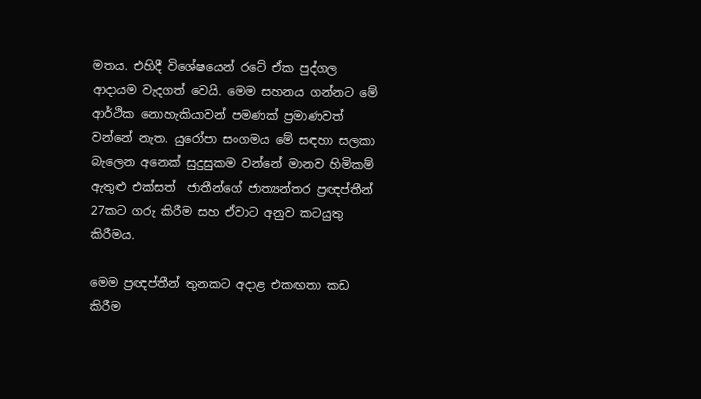මතය. එහිදී විශේෂයෙන් රටේ ඒක පුද්ගල ආදායම වැදගත් වෙයි. මෙම සහනය ගන්නට මේ ආර්ථික නොහැකියාවන් පමණක් ප්‍රමාණවත් වන්නේ නැත. යුරෝපා සංගමය මේ සඳහා සලකා බැලෙන අනෙක් සුදුසුකම වන්නේ මානව හිමිකම් ඇතුළු එක්සත්  ජාතීන්ගේ ජාත්‍යන්තර ප්‍රඥප්තීන් 27කට ගරු කිරීම සහ ඒවාට අනුව කටයුතු කිරීමය.

මෙම ප්‍රඥප්තීන් තුනකට අදාළ එකඟතා කඩ කිරීම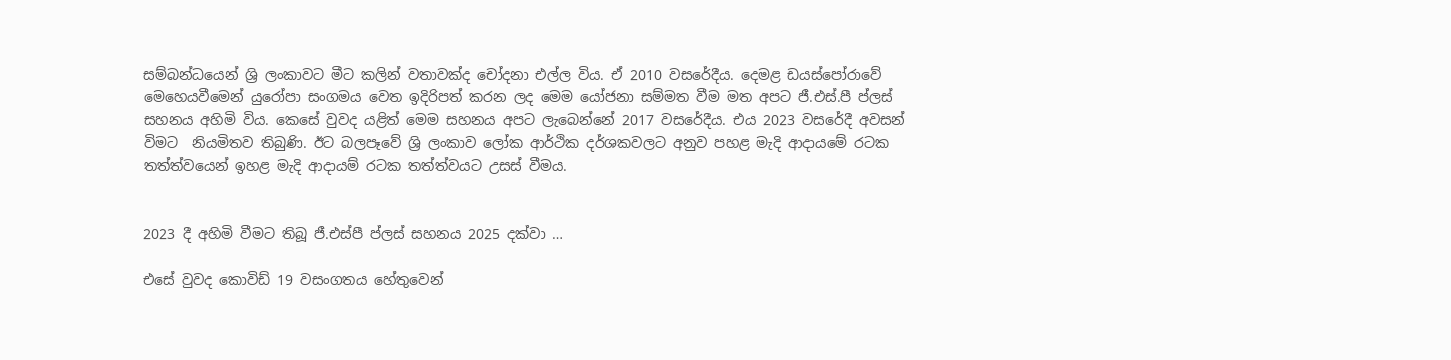සම්බන්ධයෙන් ශ්‍රි ලංකාවට මීට කලින් වතාවක්ද චෝදනා එල්ල විය. ඒ 2010 වසරේදීය. දෙමළ ඩයස්පෝරාවේ මෙහෙයවීමෙන් යුරෝපා සංගමය වෙත ඉදිරිපත් කරන ලද මෙම යෝජනා සම්මත වීම මත අපට ජී.එස්.පී ප්ලස් සහනය අහිමි විය. කෙසේ වුවද යළිත් මෙම සහනය අපට ලැබෙන්නේ 2017 වසරේදීය. එය 2023 වසරේදී අවසන් විමට  නියමිතව තිබුණි. ඊට බලපෑවේ ශ්‍රි ලංකාව ලෝක ආර්ථික දර්ශකවලට අනුව පහළ මැදි ආදායමේ රටක තත්ත්වයෙන් ඉහළ මැදි ආදායම් රටක තත්ත්වයට උසස් වීමය.


2023 දී අහිමි වීමට තිබූ ජී.එස්පී ප්ලස් සහනය 2025 දක්වා …

එසේ වුවද කොවිඩ් 19 වසංගතය හේතුවෙන්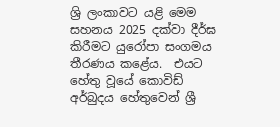ශ්‍රි ලංකාවට යළි මෙම සහනය 2025 දක්වා දීර්ඝ කිරීමට යුරෝපා සංගමය තීරණය කළේය.  එයට හේතු වූයේ කොවිඩ් අර්බුදය හේතුවෙන් ශ්‍රී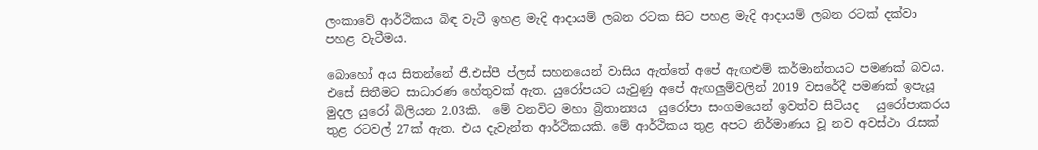ලංකාවේ ආර්ථිකය බිඳ වැටී ඉහළ මැදි ආදායම් ලබන රටක සිට පහළ මැදි ආදායම් ලබන රටක් දක්වා  පහළ වැටීමය.

බොහෝ අය සිතන්නේ ජී.එස්පී ප්ලස් සහනයෙන් වාසිය ඇත්තේ අපේ ඇඟළුම් කර්මාන්තයට පමණක් බවය. එසේ සිතීමට සාධාරණ හේතුවක් ඇත. යුරෝපයට යැවුණු අපේ ඇඟලුම්වලින් 2019 වසරේදී පමණක් ඉපැයූ මුදල යුරෝ බිලියන 2.03කි.  මේ වනවිට මහා බ්‍රිතාන්‍යය  යුරෝපා සංගමයෙන් ඉවත්ව සිටියද   යුරෝපාකරය තුළ රටවල් 27ක් ඇත. එය දැවැන්ත ආර්ථිකයකි. මේ ආර්ථිකය තුළ අපට නිර්මාණය වූ නව අවස්ථා රැසක්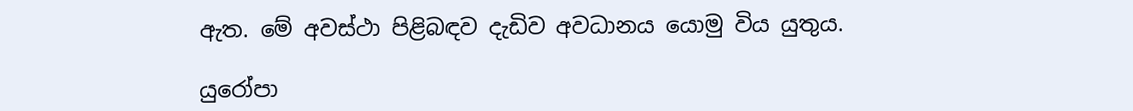ඇත. මේ අවස්ථා පිළිබඳව දැඩිව අවධානය යොමු විය යුතුය.

යුරෝපා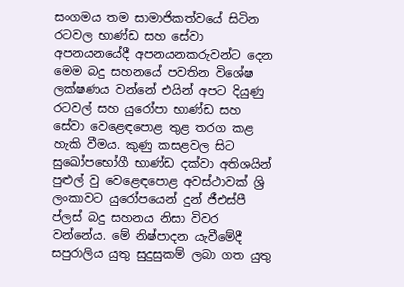සංගමය තම සාමාජිකත්වයේ සිටින රටවල භාණ්ඩ සහ සේවා අපනයනයේදී අපනයනකරුවන්ට දෙන මෙම බදු සහනයේ පවතින විශේෂ ලක්ෂණය වන්නේ එයින් අපට දියුණු රටවල් සහ යුරෝපා භාණ්ඩ සහ සේවා වෙළෙඳපොළ තුළ තරග කළ හැකි වීමය. කුණු කසළවල සිට සුඛෝපභෝගී භාණ්ඩ දක්වා අතිශයින් පුළුල් වු වෙළෙඳපොළ අවස්ථාවක් ශ්‍රි ලංකාවට යුරෝපයෙන් දුන් ජීඑස්පී ප්ලස් බදු සහනය නිසා විවර වන්නේය. මේ නිෂ්පාදන යැවීමේදී සපුරාලිය යුතු සුදුසුකම් ලබා ගත යුතු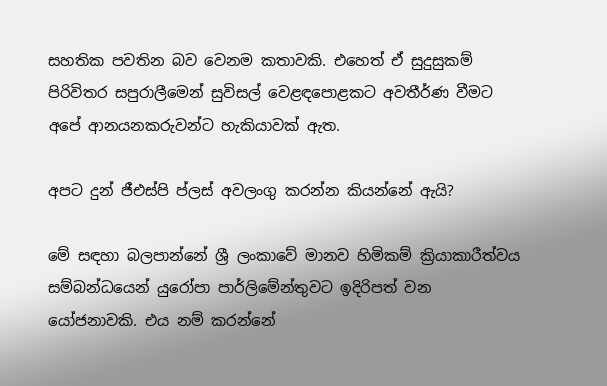සහතික පවතින බව වෙනම කතාවකි. එහෙත් ඒ සුදුසුකම් පිරිවිතර සපුරාලීමෙන් සුවිසල් වෙළඳපොළකට අවතීර්ණ වීමට අපේ ආනයනකරුවන්ට හැකියාවක් ඇත.

අපට දුන් ජීඑස්පි ප්ලස් අවලංගු කරන්න කියන්නේ ඇයි?

මේ සඳහා බලපාන්නේ ශ්‍රී ලංකාවේ මානව හිමිකම් ක්‍රියාකාරීත්වය සම්බන්ධයෙන් යුරෝපා පාර්ලිමේන්තුවට ඉදිරිපත් වන යෝජනාවකි. එය නම් කරන්නේ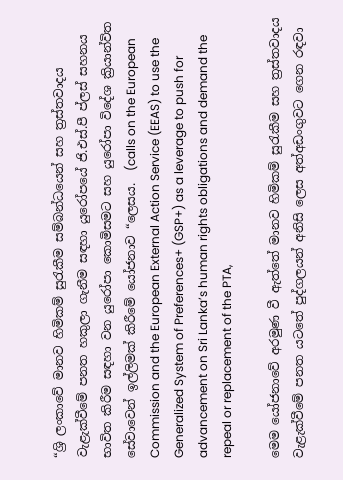“ශ්‍රි ලංකාවේ මානව හිමිකම් සුරැකීම සම්බන්ධයෙන් සහ ත්‍රස්තවාදය වැළැක්වීමේ පනත හකුලා ගැනීම සඳහා යුරෝපයේ ජි.එස්.පී ප්ලස් සහනය භාවිත කිරීම සඳහා වන යුරෝපා කොමිසමට සහ යුරෝපා විදේශ ක්‍රියාන්විත සේවාවෙන් ඉල්ලිමක් කිරීමේ යෝජනාව “ලෙසය.  (calls on the European Commission and the European External Action Service (EEAS) to use the Generalized System of Preferences+ (GSP+) as a leverage to push for advancement on Sri Lanka’s human rights obligations and demand the repeal or replacement of the PTA,

මෙම යෝජනාවේ අරමුණ වී ඇත්තේ මානව හිමිකම් සුරැකීම සහ ත්‍රස්තවාදය වැළැක්වීමේ පනත යටතේ පුද්ගලයන් අනිසි ලෙස අත්අඩංගුවට ගෙන රඳවා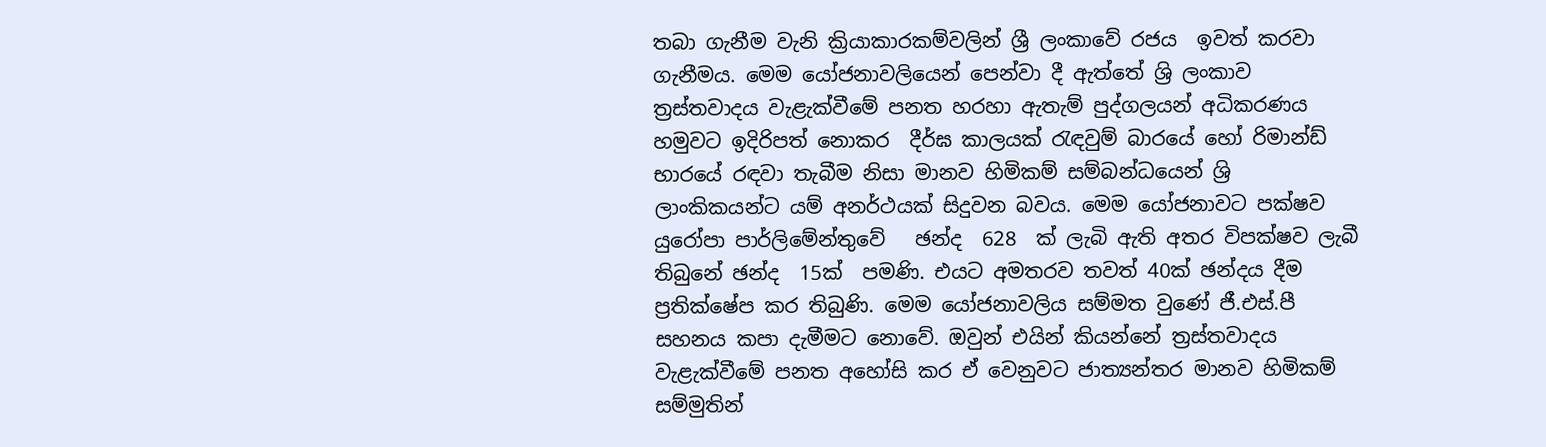තබා ගැනීම වැනි ක්‍රියාකාරකම්වලින් ශ්‍රී ලංකාවේ රජය  ඉවත් කරවා ගැනීමය. මෙම යෝජනාවලියෙන් පෙන්වා දී ඇත්තේ ශ්‍රි ලංකාව ත්‍රස්තවාදය වැළැක්වීමේ පනත හරහා ඇතැම් පුද්ගලයන් අධිකරණය හමුවට ඉදිරිපත් නොකර  දීර්ඝ කාලයක් රැඳවුම් බාරයේ හෝ රිමාන්ඩ් භාරයේ රඳවා තැබීම නිසා මානව හිමිකම් සම්බන්ධයෙන් ශ්‍රි ලාංකිකයන්ට යම් අනර්ථයක් සිදුවන බවය. මෙම යෝජනාවට පක්ෂව යුරෝපා පාර්ලිමේන්තුවේ   ඡන්ද  628  ක් ලැබි ඇති අතර විපක්ෂව ලැබී තිබුනේ ඡන්ද  15ක්  පමණි. එයට අමතරව තවත් 40ක් ඡන්දය දීම ප්‍රතික්ෂේප කර තිබුණි. මෙම යෝජනාවලිය සම්මත වුණේ ජී.එස්.පී සහනය කපා දැමීමට නොවේ. ඔවුන් එයින් කියන්නේ ත්‍රස්තවාදය වැළැක්වීමේ පනත අහෝසි කර ඒ වෙනුවට ජාත්‍යන්තර මානව හිමිකම් සම්මුතින්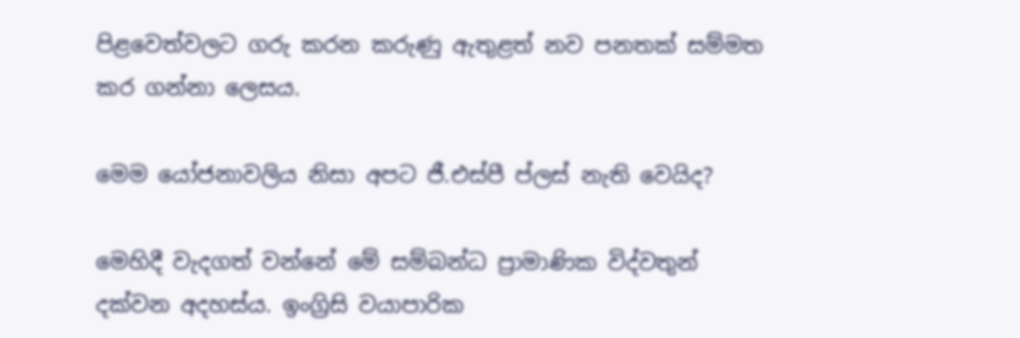පිළවෙත්වලට ගරු කරන කරුණු ඇතුළත් නව පනතක් සම්මත කර ගන්නා ලෙසය.

මෙම යෝජනාවලිය නිසා අපට ජී.එස්පී ප්ලස් නැති වෙයිද?

මෙහිදී වැදගත් වන්නේ මේ සම්බන්ධ ප්‍රාමාණික විද්වතුන් දක්වන අදහස්ය. ඉංග්‍රිසි වයාපාරික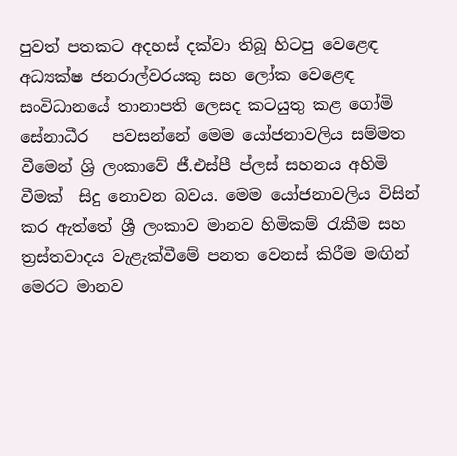පුවත් පතකට අදහස් දක්වා තිබූ හිටපු වෙළෙඳ අධ්‍යක්ෂ ජනරාල්වරයකු සහ ලෝක වෙළෙඳ සංවිධානයේ තානාපති ලෙසද කටයුතු කළ ගෝමි සේනාධීර   පවසන්නේ මෙම යෝජනාවලිය සම්මත වීමෙන් ශ්‍රි ලංකාවේ ජී.එස්පී ප්ලස් සහනය අහිමි වීමක්  සිදු නොවන බවය. මෙම යෝජනාවලිය විසින් කර ඇත්තේ ශ්‍රී ලංකාව මානව හිමිකම් රැකීම සහ ත්‍රස්තවාදය වැළැක්වීමේ පනත වෙනස් කිරීම මඟින් මෙරට මානව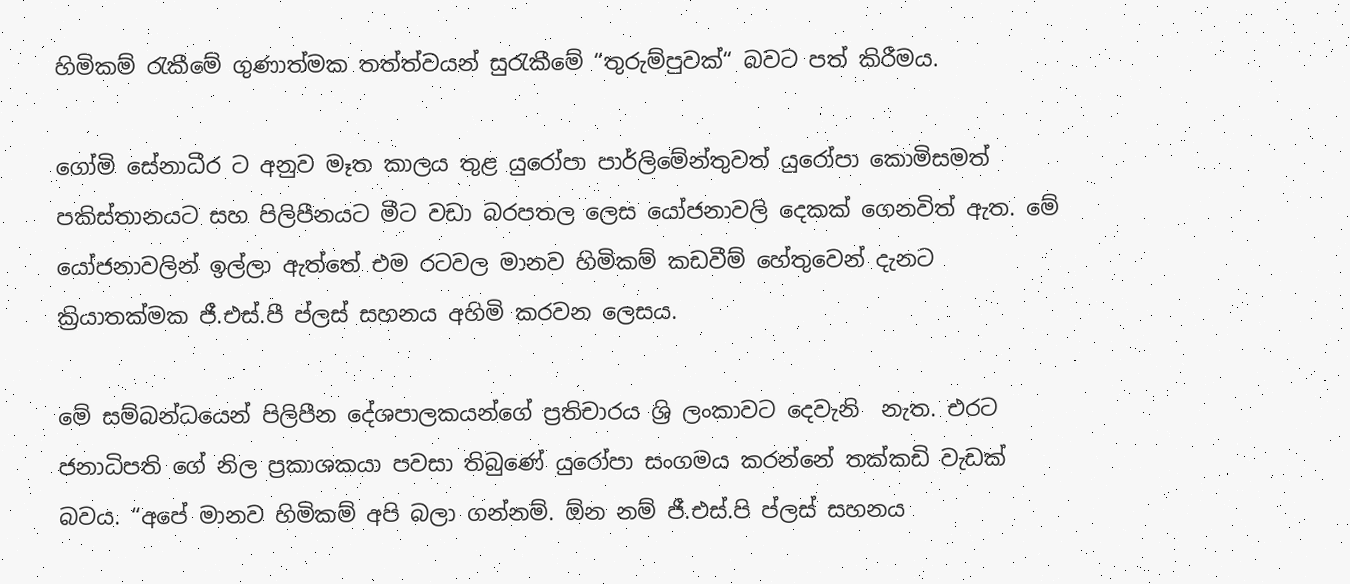හිමිකම් රැකීමේ ගුණාත්මක තත්ත්වයන් සුරැකීමේ “තුරුම්පුවක්“ බවට පත් කිරීමය.

ගෝමි සේනාධීර ට අනුව මෑත කාලය තුළ යුරෝපා පාර්ලිමේන්තුවත් යුරෝපා කොමිසමත් පකිස්තානයට සහ පිලිපීනයට මීට වඩා බරපතල ලෙස යෝජනාවලි දෙකක් ගෙනවිත් ඇත. මේ යෝජනාවලින් ඉල්ලා ඇත්තේ එම රටවල මානව හිමිකම් කඩවීම් හේතුවෙන් දැනට ක්‍රියාතක්මක ජී.එස්.පී ප්ලස් සහනය අහිමි කරවන ලෙසය.

මේ සම්බන්ධයෙන් පිලිපීන දේශපාලකයන්ගේ ප්‍රතිචාරය ශ්‍රි ලංකාවට දෙවැනි  නැත. එරට ජනාධිපති ගේ නිල ප්‍රකාශකයා පවසා තිබුණේ යුරෝපා සංගමය කරන්නේ තක්කඩි වැඩක් බවය. “අපේ මානව හිමිකම් අපි බලා ගන්නම්. ඕන නම් ජී.එස්.පි ප්ලස් සහනය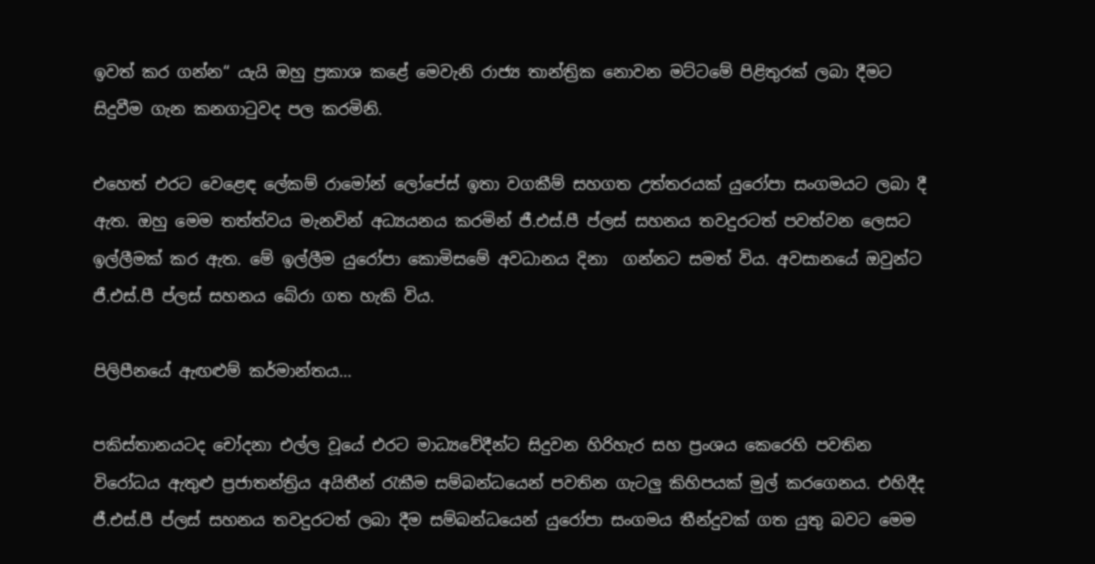ඉවත් කර ගන්න“ යැයි ඔහු ප්‍රකාශ කළේ මෙවැනි රාජ්‍ය තාන්ත්‍රික නොවන මට්ටමේ පිළිතුරක් ලබා දීමට සිදුවීම ගැන කනගාටුවද පල කරමිනි.

එහෙත් එරට වෙළෙඳ ලේකම් රාමෝන් ලෝපේස් ඉතා වගකීම් සහගත උත්තරයක් යුරෝපා සංගමයට ලබා දී ඇත. ඔහු මෙම තත්ත්වය මැනවින් අධ්‍යයනය කරමින් ජී.එස්.පී ප්ලස් සහනය තවදුරටත් පවත්වන ලෙසට ඉල්ලීමක් කර ඇත. මේ ඉල්ලීම යුරෝපා කොමිසමේ අවධානය දිනා  ගන්නට සමත් විය. අවසානයේ ඔවුන්ට ජී.එස්.පී ප්ලස් සහනය බේරා ගත හැකි විය.

පිලිපීනයේ ඇඟළුම් කර්මාන්තය…

පකිස්තානයටද චෝදනා එල්ල වූයේ එරට මාධ්‍යවේදීන්ට සිදුවන හිරිහැර සහ ප්‍රංශය කෙරෙහි පවතින විරෝධය ඇතුළු ප්‍රජාතන්ත්‍රිය අයිතීන් රැකීම සම්බන්ධයෙන් පවතින ගැටලු කිහිපයක් මුල් කරගෙනය. එහිදීද ජී.එස්.පී ප්ලස් සහනය තවදුරටත් ලබා දීම සම්බන්ධයෙන් යුරෝපා සංගමය තීන්දුවක් ගත යුතු බවට මෙම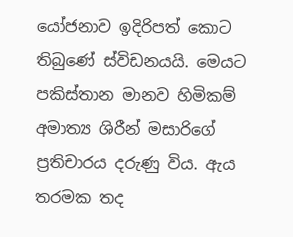යෝජනාව ඉදිරිපත් කොට තිබුණේ ස්විඩනයයි. මෙයට පකිස්තාන මානව හිමිකම් අමාත්‍ය ශිරීන් මසාරිගේ ප්‍රතිචාරය දරුණු විය. ඇය තරමක තද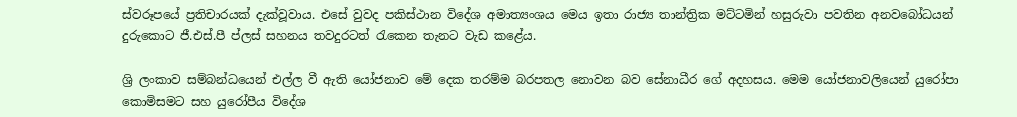ස්වරූපයේ ප්‍රතිචාරයක් දැක්වූවාය. එසේ වුවද පකිස්ථාන විදේශ අමාත්‍යංශය මෙය ඉතා රාජ්‍ය තාන්ත්‍රික මට්ටමින් හසුරුවා පවතින අනවබෝධයන් දුරුකොට ජී.එස්.පී ප්ලස් සහනය තවදුරටත් රැකෙන තැනට වැඩ කළේය.

ශ්‍රි ලංකාව සම්බන්ධයෙන් එල්ල වී ඇති යෝජනාව මේ දෙක තරම්ම බරපතල නොවන බව සේනාධීර ගේ අදහසය. මෙම යෝජනාවලියෙන් යුරෝපා කොමිසමට සහ යුරෝපීය විදේශ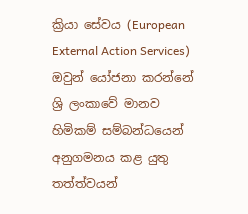ක්‍රියා සේවය (European External Action Services)  ඔවුන් යෝජනා කරන්නේ ශ්‍රි ලංකාවේ මානව හිමිකම් සම්බන්ධයෙන් අනුගමනය කළ යුතු තත්ත්වයන්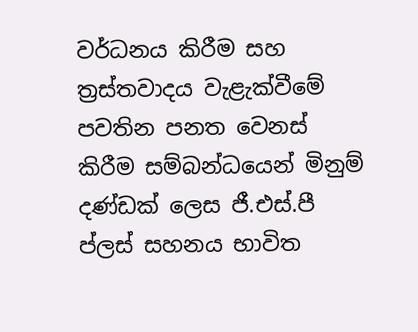වර්ධනය කිරීම සහ ත්‍රස්තවාදය වැළැක්වීමේ පවතින පනත වෙනස් කිරීම සම්බන්ධයෙන් මිනුම් දණ්ඩක් ලෙස ජී.එස්.පී ප්ලස් සහනය භාවිත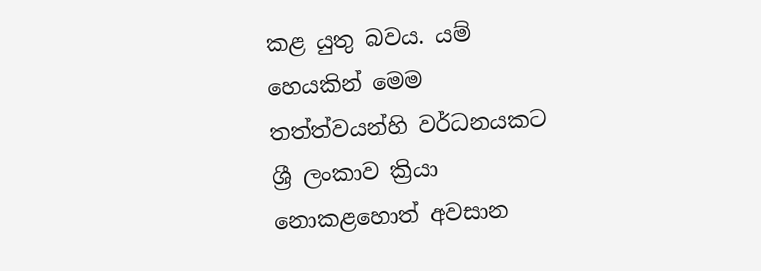කළ යුතු බවය. යම් හෙයකින් මෙම තත්ත්වයන්හි වර්ධනයකට ශ්‍රී ලංකාව ක්‍රියා නොකළහොත් අවසාන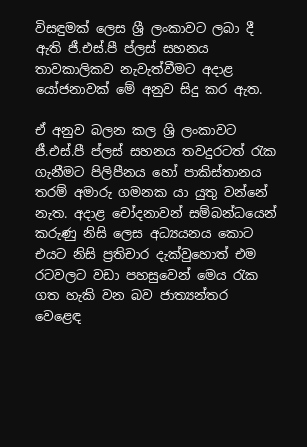විසඳුමක් ලෙස ශ්‍රී ලංකාවට ලබා දී ඇති ජී.එස්.පී ප්ලස් සහනය තාවකාලිකව නැවැත්වීමට අදාළ යෝජනාවක් මේ අනුව සිදු කර ඇත.

ඒ අනුව බලන කල ශ්‍රි ලංකාවට ජී.එස්.පී ප්ලස් සහනය තවදුරටත් රැක ගැනීමට පිලිපීනය හෝ පාකිස්තානය තරම් අමාරු ගමනක යා යුතු වන්නේ නැත. අදාළ චෝදනාවන් සම්බන්ධයෙන් කරුණු නිසි ලෙස අධ්‍යයනය කොට එයට නිසි ප්‍රතිචාර දැක්වුහොත් එම රටවලට වඩා පහසුවෙන් මෙය රැක ගත හැකි වන බව ජාත්‍යන්තර වෙළෙඳ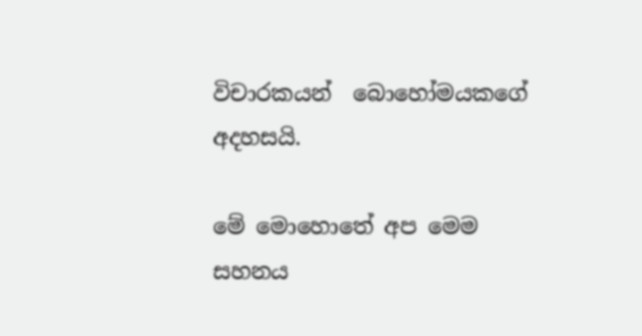විචාරකයන්  බොහෝමයකගේ  අදහසයි.

මේ මොහොතේ අප මෙම සහනය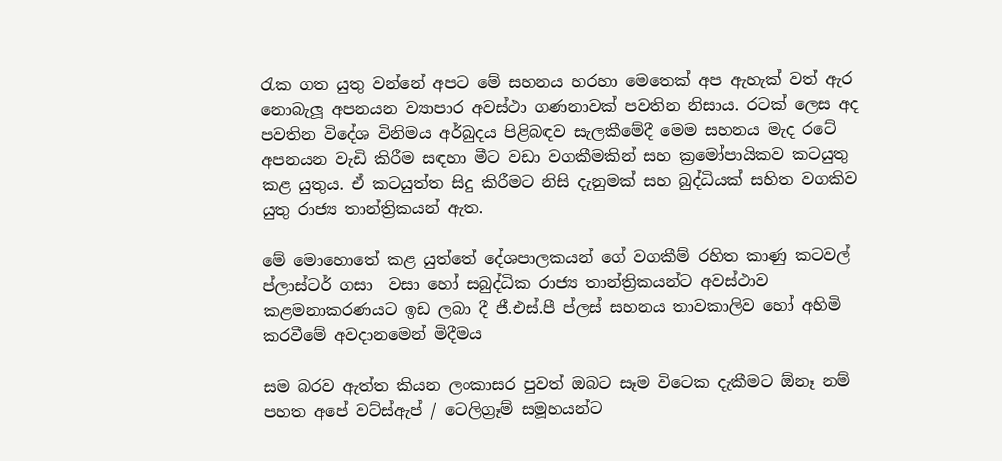රැක ගත යුතු වන්නේ අපට මේ සහනය හරහා මෙතෙක් අප ඇහැක් වත් ඇර නොබැලූ අපනයන ව්‍යාපාර අවස්ථා ගණනාවක් පවතින නිසාය. රටක් ලෙස අද පවතින විදේශ විනිමය අර්බුදය පිළිබඳව සැලකීමේදී මෙම සහනය මැද රටේ අපනයන වැඩි කිරීම සඳහා මීට වඩා වගකීමකින් සහ ක්‍රමෝපායිකව කටයුතු කළ යුතුය. ඒ කටයුත්ත සිදු කිරීමට නිසි දැනුමක් සහ බුද්ධියක් සහිත වගකිව යුතු රාජ්‍ය තාන්ත්‍රිකයන් ඇත.

මේ මොහොතේ කළ යුත්තේ දේශපාලකයන් ගේ වගකීම් රහිත කාණු කටවල් ප්ලාස්ටර් ගසා  වසා හෝ සබුද්ධික රාජ්‍ය තාන්ත්‍රිකයන්ට අවස්ථාව කළමනාකරණයට ඉඩ ලබා දී ජී.එස්.පී ප්ලස් සහනය තාවකාලිව හෝ අහිමි කරවීමේ අවදානමෙන් මිදීමය

සම බරව ඇත්ත කියන ලංකාසර පුවත් ඔබට සෑම විටෙක දැකීමට ඕනෑ නම් පහත අපේ වට්ස්ඇප් / ටෙලිග්‍රෑම් සමූහයන්ට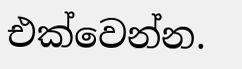එක්වෙන්න.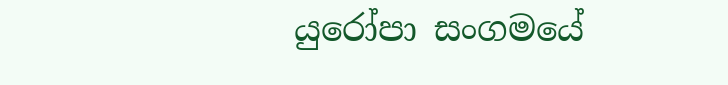යුරෝපා සංගමයේ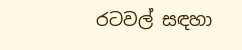රටවල් සඳහා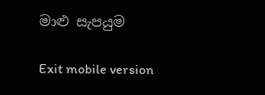මාළු සැපයුම

Exit mobile version